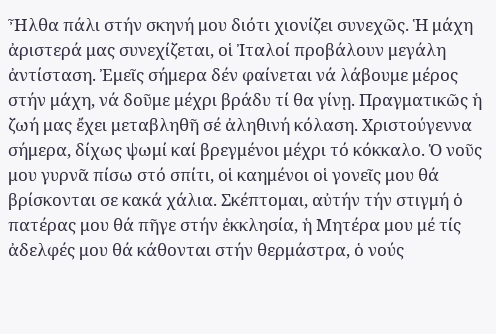Ἦλθα πάλι στήν σκηνή μου διότι χιονίζει συνεχῶς. Ἡ μάχη ἀριστερά μας συνεχίζεται, οἱ Ἰταλοί προβάλουν μεγάλη ἀντίσταση. Ἐμεῖς σήμερα δέν φαίνεται νά λάβουμε μέρος στήν μάχη, νά δοῦμε μέχρι βράδυ τί θα γίνῃ. Πραγματικῶς ἡ ζωή μας ἔχει μεταβληθῆ σέ ἀληθινή κόλαση. Χριστούγεννα σήμερα, δίχως ψωμί καί βρεγμένοι μέχρι τό κόκκαλο. Ὁ νοῦς μου γυρνᾶ πίσω στό σπίτι, οἱ καημένοι οἱ γονεῖς μου θά βρίσκονται σε κακά χάλια. Σκέπτομαι, αὐτήν τήν στιγμή ὁ πατέρας μου θά πῆγε στήν ἐκκλησία, ἡ Μητέρα μου μέ τίς ἀδελφές μου θά κάθονται στήν θερμάστρα, ὁ νούς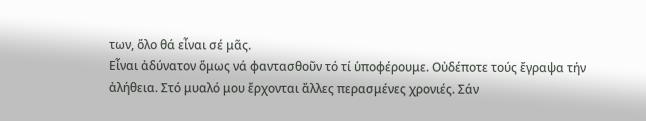των, ὅλο θά εἶναι σέ μᾶς.
Εἶναι ἀδύνατον ὅμως νά φαντασθοῦν τό τί ὑποφέρουμε. Οὐδέποτε τούς ἔγραψα τήν ἀλήθεια. Στό μυαλό μου ἔρχονται ἄλλες περασμένες χρονιές. Σάν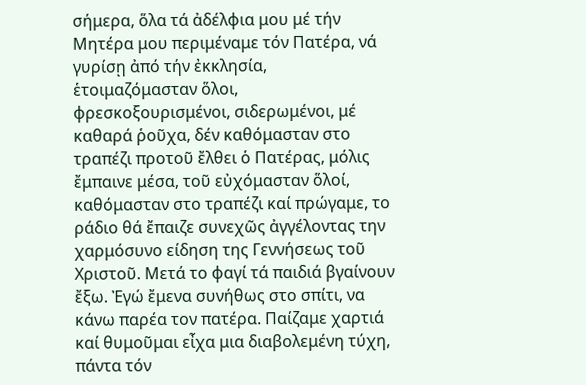σήμερα, ὅλα τά ἀδέλφια μου μέ τήν Μητέρα μου περιμέναμε τόν Πατέρα, νά γυρίσῃ ἀπό τήν ἐκκλησία, ἑτοιμαζόμασταν ὅλοι, φρεσκοξουρισμένοι, σιδερωμένοι, μέ καθαρά ῥοῦχα, δέν καθόμασταν στο τραπέζι προτοῦ ἔλθει ὁ Πατέρας, μόλις ἔμπαινε μέσα, τοῦ εὐχόμασταν ὅλοί, καθόμασταν στο τραπέζι καί πρώγαμε, το ράδιο θά ἔπαιζε συνεχῶς ἀγγέλοντας την χαρμόσυνο είδηση της Γεννήσεως τοῦ Χριστοῦ. Μετά το φαγί τά παιδιά βγαίνουν ἔξω. Ἐγώ ἔμενα συνήθως στο σπίτι, να κάνω παρέα τον πατέρα. Παίζαμε χαρτιά καί θυμοῦμαι εἶχα μια διαβολεμένη τύχη, πάντα τόν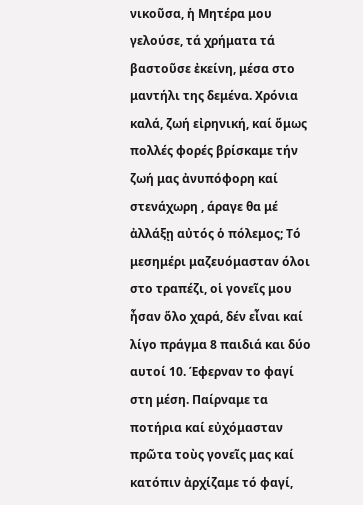νικοῦσα, ἡ Μητέρα μου γελούσε, τά χρήματα τά βαστοῦσε ἐκείνη, μέσα στο μαντήλι της δεμένα. Χρόνια καλά, ζωή εἰρηνική, καί ὅμως πολλές φορές βρίσκαμε τήν ζωή μας ἀνυπόφορη καί στενάχωρη , άραγε θα μέ ἀλλάξῃ αὐτός ὁ πόλεμος; Τό μεσημέρι μαζευόμασταν όλοι στο τραπέζι, οἱ γονεῖς μου ἦσαν ὅλο χαρά, δέν εἶναι καί λίγο πράγμα 8 παιδιά και δύο αυτοί 10. Έφερναν το φαγί στη μέση. Παίρναμε τα ποτήρια καί εὐχόμασταν πρῶτα τοὺς γονεῖς μας καί κατόπιν ἀρχίζαμε τό φαγί,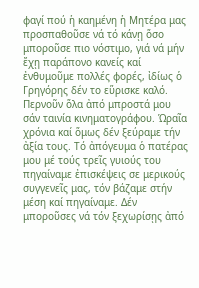φαγί πού ἡ καημένη ἡ Μητέρα μας προσπαθοῦσε νά τό κάνῃ ὅσο μποροῦσε πιο νόστιμο, γιά νά μήν ἔχῃ παράπονο κανείς καί ἐνθυμοῦμε πολλές φορές, ἰδίως ὁ Γρηγόρης δέν το εὕρισκε καλό. Περνοῦν ὅλα ἀπό μπροστά μου σάν ταινία κινηματογράφου. Ὡραῖα χρόνια καί ὅμως δέν ξεύραμε τήν ἀξία τους. Τό ἀπόγευμα ὁ πατέρας μου μέ τούς τρεῖς γυιούς του πηγαίναμε ἐπισκέψεις σε μερικούς συγγενεῖς μας, τόν βάζαμε στήν μέση καί πηγαίναμε. Δέν μποροῦσες νά τόν ξεχωρίσῃς ἀπό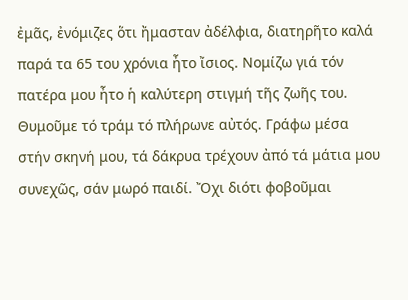ἐμᾶς, ἐνόμιζες ὅτι ἤμασταν ἀδέλφια, διατηρῆτο καλά παρά τα 65 του χρόνια ἦτο ἴσιος. Νομίζω γιά τόν πατέρα μου ἦτο ἡ καλύτερη στιγμή τῆς ζωῆς του. Θυμοῦμε τό τράμ τό πλήρωνε αὐτός. Γράφω μέσα στήν σκηνή μου, τά δάκρυα τρέχουν ἀπό τά μάτια μου συνεχῶς, σάν μωρό παιδί. Ὄχι διότι φοβοῦμαι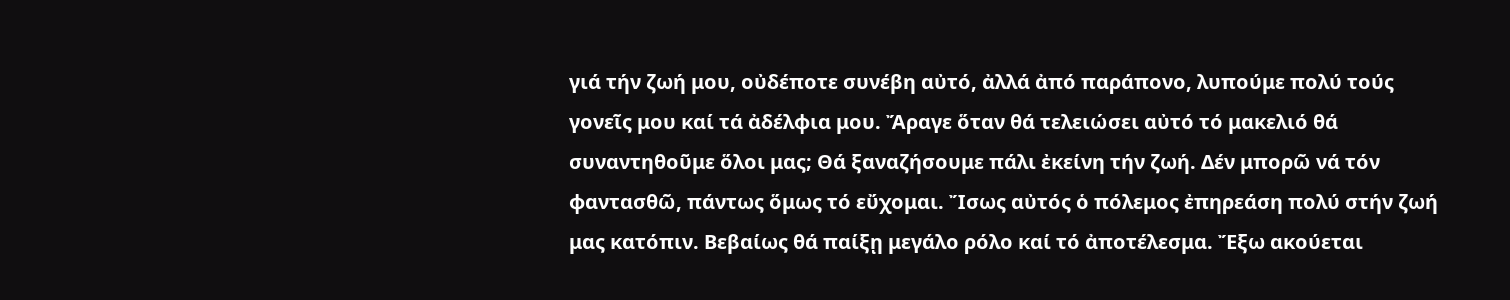γιά τήν ζωή μου, οὐδέποτε συνέβη αὐτό, ἀλλά ἀπό παράπονο, λυπούμε πολύ τούς γονεῖς μου καί τά ἀδέλφια μου. Ἄραγε ὅταν θά τελειώσει αὐτό τό μακελιό θά συναντηθοῦμε ὅλοι μας; Θά ξαναζήσουμε πάλι ἐκείνη τήν ζωή. Δέν μπορῶ νά τόν φαντασθῶ, πάντως ὅμως τό εὔχομαι. Ἴσως αὐτός ὁ πόλεμος ἐπηρεάση πολύ στήν ζωή μας κατόπιν. Βεβαίως θά παίξῃ μεγάλο ρόλο καί τό ἀποτέλεσμα. Ἔξω ακούεται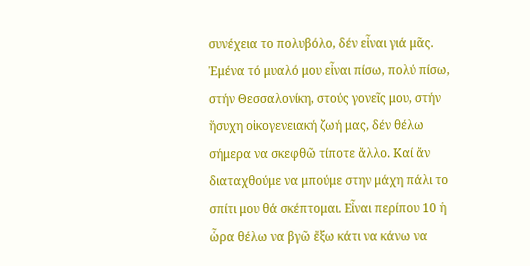συνέχεια το πολυβόλο, δέν εἶναι γιά μᾶς. Ἐμένα τό μυαλό μου εἶναι πίσω, πολύ πίσω, στήν Θεσσαλονίκη, στούς γονεῖς μου, στήν ἥσυχη οἰκογενειακή ζωή μας, δέν θέλω σήμερα να σκεφθῶ τίποτε ἄλλο. Καί ἄν διαταχθούμε να μπούμε στην μάχη πάλι το σπίτι μου θά σκέπτομαι. Εἶναι περίπου 10 ἡ ὧρα θέλω να βγῶ ἔξω κάτι να κάνω να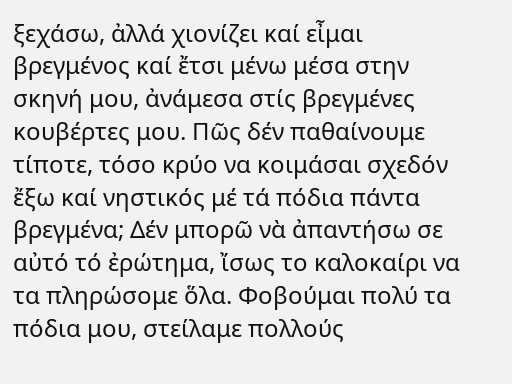ξεχάσω, ἀλλά χιονίζει καί εἶμαι βρεγμένος καί ἔτσι μένω μέσα στην σκηνή μου, ἀνάμεσα στίς βρεγμένες κουβέρτες μου. Πῶς δέν παθαίνουμε τίποτε, τόσο κρύο να κοιμάσαι σχεδόν ἔξω καί νηστικός μέ τά πόδια πάντα βρεγμένα; Δέν μπορῶ νὰ ἀπαντήσω σε αὐτό τό ἐρώτημα, ἴσως το καλοκαίρι να τα πληρώσομε ὅλα. Φοβούμαι πολύ τα πόδια μου, στείλαμε πολλούς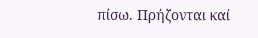πίσω. Πρήζονται καί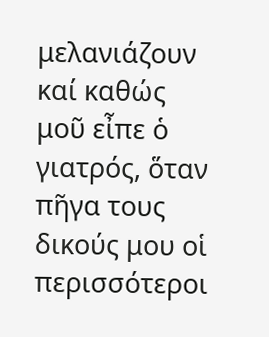μελανιάζουν καί καθώς μοῦ εἶπε ὁ γιατρός, ὅταν πῆγα τους δικούς μου οἱ περισσότεροι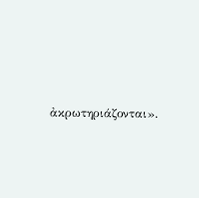ἀκρωτηριάζονται».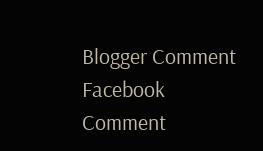Blogger Comment
Facebook Comment